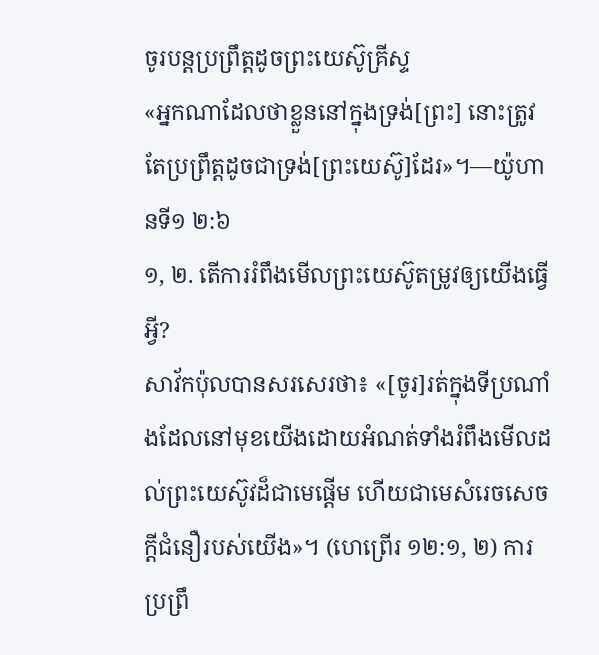ចូរបន្តប្រព្រឹត្តដូចព្រះយេស៊ូគ្រីស្ទ
«អ្នកណាដែលថាខ្លួននៅក្នុងទ្រង់[ព្រះ] នោះត្រូវតែប្រព្រឹត្តដូចជាទ្រង់[ព្រះយេស៊ូ]ដែរ»។—យ៉ូហានទី១ ២:៦
១, ២. តើការរំពឹងមើលព្រះយេស៊ូតម្រូវឲ្យយើងធ្វើអ្វី?
សាវ័កប៉ុលបានសរសេរថា៖ «[ចូរ]រត់ក្នុងទីប្រណាំងដែលនៅមុខយើងដោយអំណត់ទាំងរំពឹងមើលដល់ព្រះយេស៊ូវដ៏ជាមេផ្ដើម ហើយជាមេសំរេចសេចក្ដីជំនឿរបស់យើង»។ (ហេព្រើរ ១២:១, ២) ការប្រព្រឹ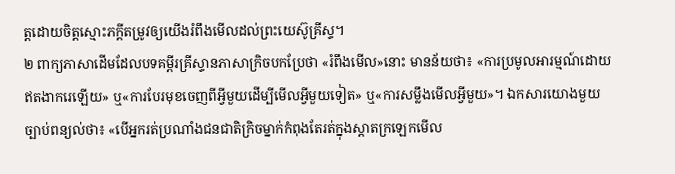ត្តដោយចិត្តស្មោះភក្ដីតម្រូវឲ្យយើងរំពឹងមើលដល់ព្រះយេស៊ូគ្រីស្ទ។
២ ពាក្យភាសាដើមដែលបទគម្ពីរគ្រីស្ទានភាសាក្រិចបកប្រែថា «រំពឹងមើល»នោះ មានន័យថា៖ «ការប្រមូលអារម្មណ៍ដោយឥតងាករេឡើយ» ឬ«ការបែរមុខចេញពីអ្វីមួយដើម្បីមើលអ្វីមួយទៀត» ឬ«ការសម្លឹងមើលអ្វីមួយ»។ ឯកសារយោងមួយច្បាប់ពន្យល់ថា៖ «បើអ្នករត់ប្រណាំងជនជាតិក្រិចម្នាក់កំពុងតែរត់ក្នុងស្ដាតក្រឡេកមើល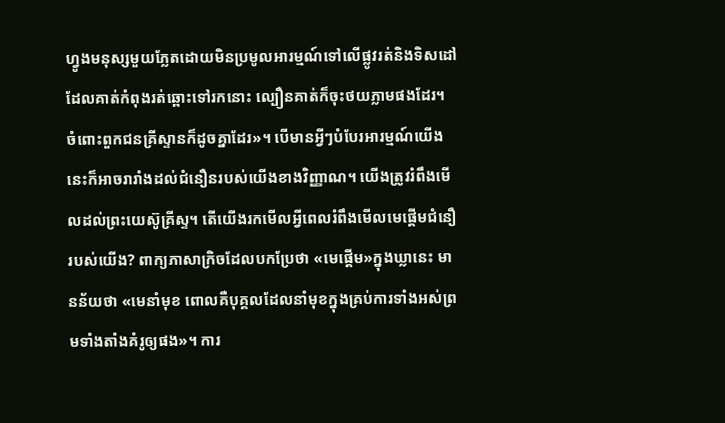ហ្វូងមនុស្សមួយភ្លែតដោយមិនប្រមូលអារម្មណ៍ទៅលើផ្លូវរត់និងទិសដៅដែលគាត់កំពុងរត់ឆ្ពោះទៅរកនោះ ល្បឿនគាត់ក៏ចុះថយភ្លាមផងដែរ។ ចំពោះពួកជនគ្រីស្ទានក៏ដូចគ្នាដែរ»។ បើមានអ្វីៗបំបែរអារម្មណ៍យើង នេះក៏អាចរារាំងដល់ជំនឿនរបស់យើងខាងវិញ្ញាណ។ យើងត្រូវរំពឹងមើលដល់ព្រះយេស៊ូគ្រីស្ទ។ តើយើងរកមើលអ្វីពេលរំពឹងមើលមេផ្ដើមជំនឿរបស់យើង? ពាក្យភាសាក្រិចដែលបកប្រែថា «មេផ្ដើម»ក្នុងឃ្លានេះ មានន័យថា «មេនាំមុខ ពោលគឺបុគ្គលដែលនាំមុខក្នុងគ្រប់ការទាំងអស់ព្រមទាំងតាំងគំរូឲ្យផង»។ ការ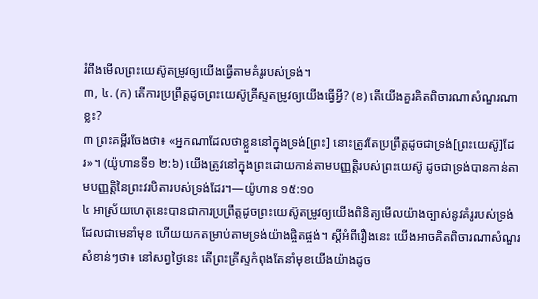រំពឹងមើលព្រះយេស៊ូតម្រូវឲ្យយើងធ្វើតាមគំរូរបស់ទ្រង់។
៣, ៤. (ក) តើការប្រព្រឹត្តដូចព្រះយេស៊ូគ្រីស្ទតម្រូវឲ្យយើងធ្វើអ្វី? (ខ) តើយើងគួរគិតពិចារណាសំណួរណាខ្លះ?
៣ ព្រះគម្ពីរចែងថា៖ «អ្នកណាដែលថាខ្លួននៅក្នុងទ្រង់[ព្រះ] នោះត្រូវតែប្រព្រឹត្តដូចជាទ្រង់[ព្រះយេស៊ូ]ដែរ»។ (យ៉ូហានទី១ ២:៦) យើងត្រូវនៅក្នុងព្រះដោយកាន់តាមបញ្ញត្ដិរបស់ព្រះយេស៊ូ ដូចជាទ្រង់បានកាន់តាមបញ្ញត្ដិនៃព្រះវរបិតារបស់ទ្រង់ដែរ។—យ៉ូហាន ១៥:១០
៤ អាស្រ័យហេតុនេះបានជាការប្រព្រឹត្តដូចព្រះយេស៊ូតម្រូវឲ្យយើងពិនិត្យមើលយ៉ាងច្បាស់នូវគំរូរបស់ទ្រង់ដែលជាមេនាំមុខ ហើយយកតម្រាប់តាមទ្រង់យ៉ាងផ្ចិតផ្ចង់។ ស្តីអំពីរឿងនេះ យើងអាចគិតពិចារណាសំណួរសំខាន់ៗថា៖ នៅសព្វថ្ងៃនេះ តើព្រះគ្រីស្ទកំពុងតែនាំមុខយើងយ៉ាងដូច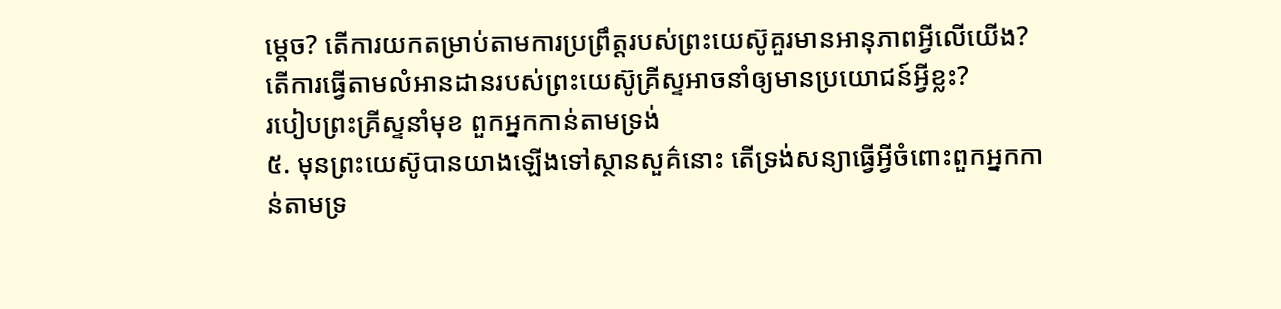ម្ដេច? តើការយកតម្រាប់តាមការប្រព្រឹត្តរបស់ព្រះយេស៊ូគួរមានអានុភាពអ្វីលើយើង? តើការធ្វើតាមលំអានដានរបស់ព្រះយេស៊ូគ្រីស្ទអាចនាំឲ្យមានប្រយោជន៍អ្វីខ្លះ?
របៀបព្រះគ្រីស្ទនាំមុខ ពួកអ្នកកាន់តាមទ្រង់
៥. មុនព្រះយេស៊ូបានយាងឡើងទៅស្ថានសួគ៌នោះ តើទ្រង់សន្យាធ្វើអ្វីចំពោះពួកអ្នកកាន់តាមទ្រ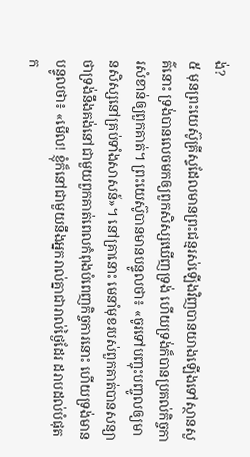ង់?
៥ មុនព្រះយេស៊ូគ្រីស្ទដែលមានព្រះជន្មរស់ឡើងវិញបានយាងឡើងទៅស្ថានសួគ៌នោះ ទ្រង់បានលេចមកឲ្យពួកសិស្សឃើញទ្រង់ ហើយទ្រង់ក៏បានប្រគល់កិច្ចការសំខាន់ឲ្យពួកគាត់។ ព្រះយេស៊ូបានមានបន្ទូលថា៖ «ចូរទៅបញ្ចុះបញ្ចូលឲ្យមានសិស្សនៅគ្រប់ទាំងសាសន៍»។ នៅគ្រានោះ មេនាំមុខរបស់ពួកគាត់បានសន្យាថាទ្រង់នឹងគង់នៅជាមួយពួកគាត់ពេលកំពុងបំពេញកិច្ចការនោះ ហើយទ្រង់មានបន្ទូលថា៖ «មើល! ខ្ញុំក៏នៅជាមួយនឹងអ្នករាល់គ្នាជារាល់ថ្ងៃដែរ ដរាបដល់បំផុតក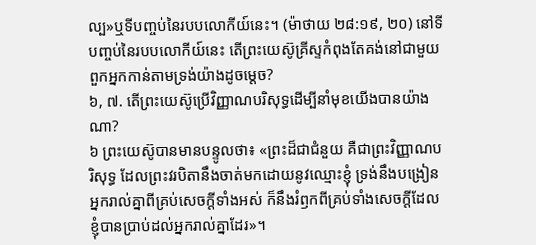ល្ប»ឬទីបញ្ចប់នៃរបបលោកីយ៍នេះ។ (ម៉ាថាយ ២៨:១៩, ២០) នៅទីបញ្ចប់នៃរបបលោកីយ៍នេះ តើព្រះយេស៊ូគ្រីស្ទកំពុងតែគង់នៅជាមួយពួកអ្នកកាន់តាមទ្រង់យ៉ាងដូចម្ដេច?
៦, ៧. តើព្រះយេស៊ូប្រើវិញ្ញាណបរិសុទ្ធដើម្បីនាំមុខយើងបានយ៉ាងណា?
៦ ព្រះយេស៊ូបានមានបន្ទូលថា៖ «ព្រះដ៏ជាជំនួយ គឺជាព្រះវិញ្ញាណបរិសុទ្ធ ដែលព្រះវរបិតានឹងចាត់មកដោយនូវឈ្មោះខ្ញុំ ទ្រង់នឹងបង្រៀនអ្នករាល់គ្នាពីគ្រប់សេចក្ដីទាំងអស់ ក៏នឹងរំឭកពីគ្រប់ទាំងសេចក្ដីដែលខ្ញុំបានប្រាប់ដល់អ្នករាល់គ្នាដែរ»។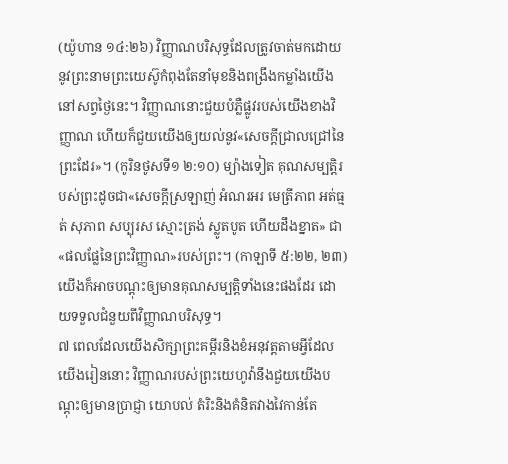(យ៉ូហាន ១៤:២៦) វិញ្ញាណបរិសុទ្ធដែលត្រូវចាត់មកដោយនូវព្រះនាមព្រះយេស៊ូកំពុងតែនាំមុខនិងពង្រឹងកម្លាំងយើងនៅសព្វថ្ងៃនេះ។ វិញ្ញាណនោះជួយបំភ្លឺផ្លូវរបស់យើងខាងវិញ្ញាណ ហើយក៏ជួយយើងឲ្យយល់នូវ«សេចក្ដីជ្រាលជ្រៅនៃព្រះដែរ»។ (កូរិនថូសទី១ ២:១០) ម្យ៉ាងទៀត គុណសម្បត្ដិរបស់ព្រះដូចជា«សេចក្ដីស្រឡាញ់ អំណរអរ មេត្រីភាព អត់ធ្មត់ សុភាព សប្បុរស ស្មោះត្រង់ ស្លូតបូត ហើយដឹងខ្នាត» ជា«ផលផ្លែនៃព្រះវិញ្ញាណ»របស់ព្រះ។ (កាឡាទី ៥:២២, ២៣) យើងក៏អាចបណ្ដុះឲ្យមានគុណសម្បត្ដិទាំងនេះផងដែរ ដោយទទួលជំនួយពីវិញ្ញាណបរិសុទ្ធ។
៧ ពេលដែលយើងសិក្សាព្រះគម្ពីរនិងខំអនុវត្តតាមអ្វីដែលយើងរៀននោះ វិញ្ញាណរបស់ព្រះយេហូវ៉ានឹងជួយយើងបណ្ដុះឲ្យមានប្រាជ្ញា យោបល់ តំរិះនិងគំនិតវាងវៃកាន់តែ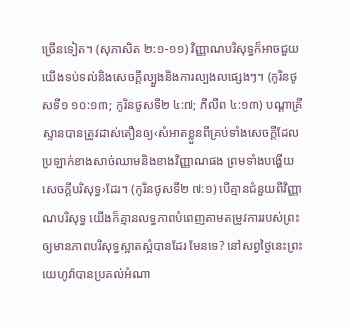ច្រើនទៀត។ (សុភាសិត ២:១-១១) វិញ្ញាណបរិសុទ្ធក៏អាចជួយយើងទប់ទល់និងសេចក្ដីល្បួងនិងការល្បងលផ្សេងៗ។ (កូរិនថូសទី១ ១០:១៣; កូរិនថូសទី២ ៤:៧; ភីលីព ៤:១៣) បណ្ដាគ្រីស្ទានបានត្រូវដាស់តឿនឲ្យ‹សំអាតខ្លួនពីគ្រប់ទាំងសេចក្ដីដែលប្រឡាក់ខាងសាច់ឈាមនិងខាងវិញ្ញាណផង ព្រមទាំងបង្ហើយសេចក្ដីបរិសុទ្ធ›ដែរ។ (កូរិនថូសទី២ ៧:១) បើគ្មានជំនួយពីវិញ្ញាណបរិសុទ្ធ យើងក៏គ្មានលទ្ធភាពបំពេញតាមតម្រូវការរបស់ព្រះឲ្យមានភាពបរិសុទ្ធស្អាតស្អំបានដែរ មែនទេ? នៅសព្វថ្ងៃនេះព្រះយេហូវ៉ាបានប្រគល់អំណា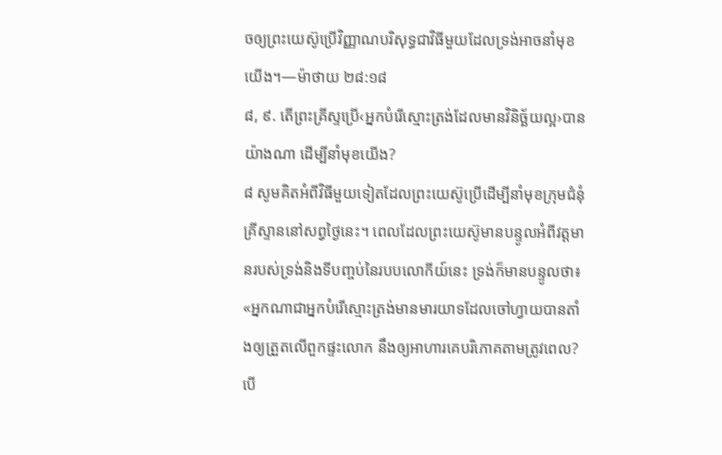ចឲ្យព្រះយេស៊ូប្រើវិញ្ញាណបរិសុទ្ធជាវិធីមួយដែលទ្រង់អាចនាំមុខយើង។—ម៉ាថាយ ២៨:១៨
៨, ៩. តើព្រះគ្រីស្ទប្រើ‹អ្នកបំរើស្មោះត្រង់ដែលមានវិនិច្ឆ័យល្អ›បានយ៉ាងណា ដើម្បីនាំមុខយើង?
៨ សូមគិតអំពីវិធីមួយទៀតដែលព្រះយេស៊ូប្រើដើម្បីនាំមុខក្រុមជំនុំគ្រីស្ទាននៅសព្វថ្ងៃនេះ។ ពេលដែលព្រះយេស៊ូមានបន្ទូលអំពីវត្តមានរបស់ទ្រង់និងទីបញ្ចប់នៃរបបលោកីយ៍នេះ ទ្រង់ក៏មានបន្ទូលថា៖ «អ្នកណាជាអ្នកបំរើស្មោះត្រង់មានមារយាទដែលចៅហ្វាយបានតាំងឲ្យត្រួតលើពួកផ្ទះលោក នឹងឲ្យអាហារគេបរិភោគតាមត្រូវពេល? បើ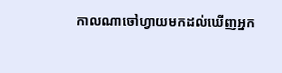កាលណាចៅហ្វាយមកដល់ឃើញអ្នក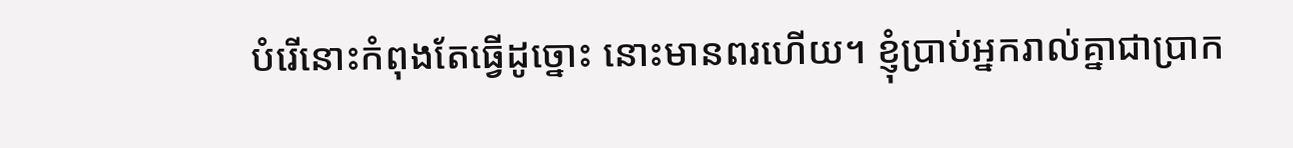បំរើនោះកំពុងតែធ្វើដូច្នោះ នោះមានពរហើយ។ ខ្ញុំប្រាប់អ្នករាល់គ្នាជាប្រាក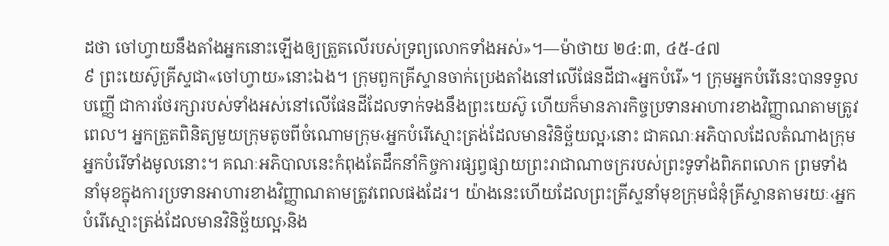ដថា ចៅហ្វាយនឹងតាំងអ្នកនោះឡើងឲ្យត្រួតលើរបស់ទ្រព្យលោកទាំងអស់»។—ម៉ាថាយ ២៤:៣, ៤៥-៤៧
៩ ព្រះយេស៊ូគ្រីស្ទជា«ចៅហ្វាយ»នោះឯង។ ក្រុមពួកគ្រីស្ទានចាក់ប្រេងតាំងនៅលើផែនដីជា«អ្នកបំរើ»។ ក្រុមអ្នកបំរើនេះបានទទួលបញ្ញើ ជាការថែរក្សារបស់ទាំងអស់នៅលើផែនដីដែលទាក់ទងនឹងព្រះយេស៊ូ ហើយក៏មានភារកិច្ចប្រទានអាហារខាងវិញ្ញាណតាមត្រូវពេល។ អ្នកត្រួតពិនិត្យមួយក្រុមតូចពីចំណោមក្រុម‹អ្នកបំរើស្មោះត្រង់ដែលមានវិនិច្ឆ័យល្អ›នោះ ជាគណៈអភិបាលដែលតំណាងក្រុមអ្នកបំរើទាំងមូលនោះ។ គណៈអភិបាលនេះកំពុងតែដឹកនាំកិច្ចការផ្សព្វផ្សាយព្រះរាជាណាចក្ររបស់ព្រះទូទាំងពិភពលោក ព្រមទាំងនាំមុខក្នុងការប្រទានអាហារខាងវិញ្ញាណតាមត្រូវពេលផងដែរ។ យ៉ាងនេះហើយដែលព្រះគ្រីស្ទនាំមុខក្រុមជំនុំគ្រីស្ទានតាមរយៈ‹អ្នកបំរើស្មោះត្រង់ដែលមានវិនិច្ឆ័យល្អ›និង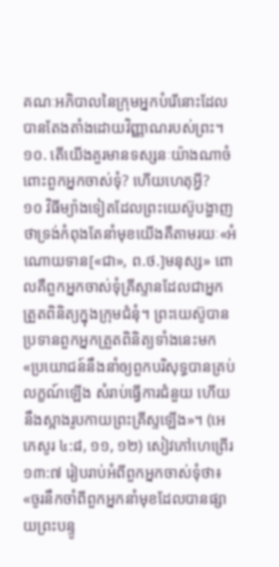គណៈអភិបាលនៃក្រុមអ្នកបំរើនោះដែលបានតែងតាំងដោយវិញ្ញាណរបស់ព្រះ។
១០. តើយើងគួរមានទស្សនៈយ៉ាងណាចំពោះពួកអ្នកចាស់ទុំ? ហើយហេតុអ្វី?
១០ វិធីម្យ៉ាងទៀតដែលព្រះយេស៊ូបង្ហាញថាទ្រង់កំពុងតែនាំមុខយើងគឺតាមរយៈ«អំណោយទាន[«ជា», ព.ថ.]មនុស្ស» ពោលគឺពួកអ្នកចាស់ទុំគ្រីស្ទានដែលជាអ្នកត្រួតពិនិត្យក្នុងក្រុមជំនុំ។ ព្រះយេស៊ូបានប្រទានពួកអ្នកត្រួតពិនិត្យទាំងនេះមក «ប្រយោជន៍នឹងនាំឲ្យពួកបរិសុទ្ធបានគ្រប់លក្ខណ៍ឡើង សំរាប់ធ្វើការជំនួយ ហើយនឹងស្អាងរូបកាយព្រះគ្រីស្ទឡើង»។ (អេភេសូរ ៤:៨, ១១, ១២) សៀវភៅហេព្រើរ ១៣:៧ រៀបរាប់អំពីពួកអ្នកចាស់ទុំថា៖ «ចូរនឹកចាំពីពួកអ្នកនាំមុខដែលបានផ្សាយព្រះបន្ទូ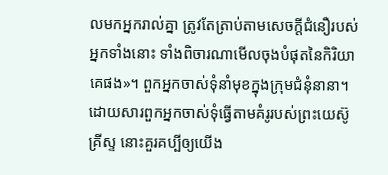លមកអ្នករាល់គ្នា ត្រូវតែត្រាប់តាមសេចក្ដីជំនឿរបស់អ្នកទាំងនោះ ទាំងពិចារណាមើលចុងបំផុតនៃកិរិយាគេផង»។ ពួកអ្នកចាស់ទុំនាំមុខក្នុងក្រុមជំនុំនានា។ ដោយសារពួកអ្នកចាស់ទុំធ្វើតាមគំរូរបស់ព្រះយេស៊ូគ្រីស្ទ នោះគួរគប្បីឲ្យយើង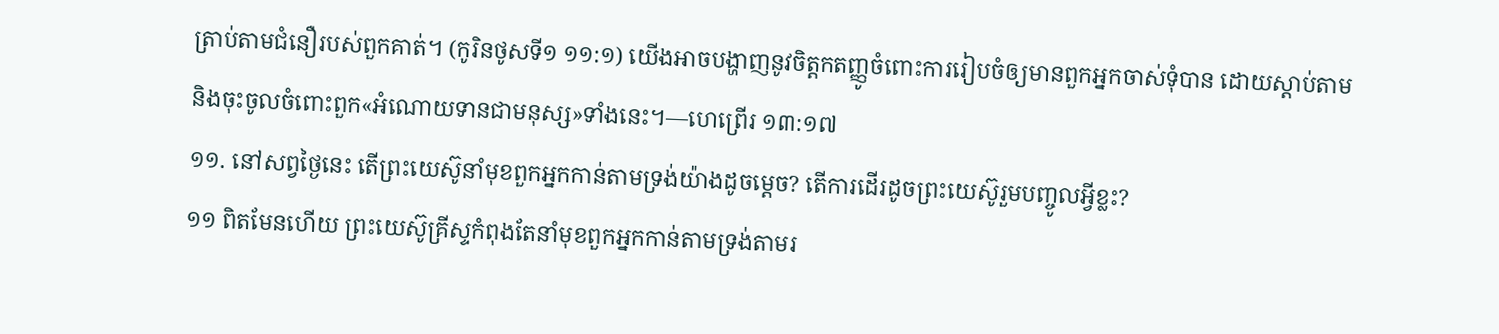ត្រាប់តាមជំនឿរបស់ពួកគាត់។ (កូរិនថូសទី១ ១១:១) យើងអាចបង្ហាញនូវចិត្តកតញ្ញូចំពោះការរៀបចំឲ្យមានពួកអ្នកចាស់ទុំបាន ដោយស្ដាប់តាមនិងចុះចូលចំពោះពួក«អំណោយទានជាមនុស្ស»ទាំងនេះ។—ហេព្រើរ ១៣:១៧
១១. នៅសព្វថ្ងៃនេះ តើព្រះយេស៊ូនាំមុខពួកអ្នកកាន់តាមទ្រង់យ៉ាងដូចម្ដេច? តើការដើរដូចព្រះយេស៊ូរួមបញ្ចូលអ្វីខ្លះ?
១១ ពិតមែនហើយ ព្រះយេស៊ូគ្រីស្ទកំពុងតែនាំមុខពួកអ្នកកាន់តាមទ្រង់តាមរ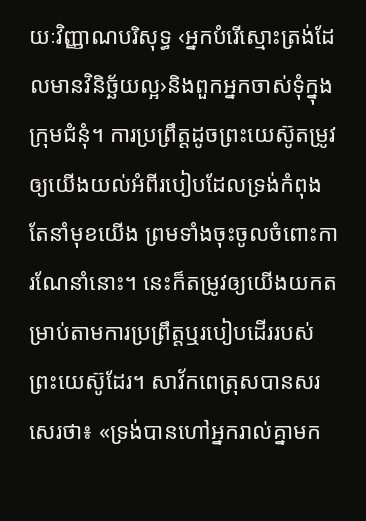យៈវិញ្ញាណបរិសុទ្ធ ‹អ្នកបំរើស្មោះត្រង់ដែលមានវិនិច្ឆ័យល្អ›និងពួកអ្នកចាស់ទុំក្នុងក្រុមជំនុំ។ ការប្រព្រឹត្តដូចព្រះយេស៊ូតម្រូវឲ្យយើងយល់អំពីរបៀបដែលទ្រង់កំពុងតែនាំមុខយើង ព្រមទាំងចុះចូលចំពោះការណែនាំនោះ។ នេះក៏តម្រូវឲ្យយើងយកតម្រាប់តាមការប្រព្រឹត្តឬរបៀបដើររបស់ព្រះយេស៊ូដែរ។ សាវ័កពេត្រុសបានសរសេរថា៖ «ទ្រង់បានហៅអ្នករាល់គ្នាមក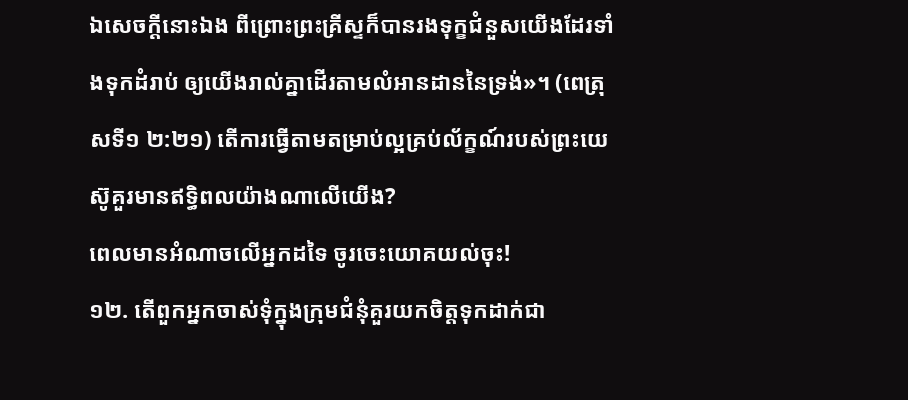ឯសេចក្ដីនោះឯង ពីព្រោះព្រះគ្រីស្ទក៏បានរងទុក្ខជំនួសយើងដែរទាំងទុកដំរាប់ ឲ្យយើងរាល់គ្នាដើរតាមលំអានដាននៃទ្រង់»។ (ពេត្រុសទី១ ២:២១) តើការធ្វើតាមតម្រាប់ល្អគ្រប់ល័ក្ខណ៍របស់ព្រះយេស៊ូគួរមានឥទ្ធិពលយ៉ាងណាលើយើង?
ពេលមានអំណាចលើអ្នកដទៃ ចូរចេះយោគយល់ចុះ!
១២. តើពួកអ្នកចាស់ទុំក្នុងក្រុមជំនុំគួរយកចិត្តទុកដាក់ជា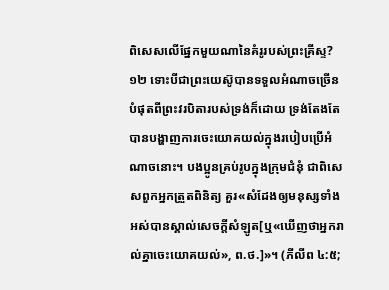ពិសេសលើផ្នែកមួយណានៃគំរូរបស់ព្រះគ្រីស្ទ?
១២ ទោះបីជាព្រះយេស៊ូបានទទួលអំណាចច្រើនបំផុតពីព្រះវរបិតារបស់ទ្រង់ក៏ដោយ ទ្រង់តែងតែបានបង្ហាញការចេះយោគយល់ក្នុងរបៀបប្រើអំណាចនោះ។ បងប្អូនគ្រប់រូបក្នុងក្រុមជំនុំ ជាពិសេសពួកអ្នកត្រួតពិនិត្យ គួរ«សំដែងឲ្យមនុស្សទាំងអស់បានស្គាល់សេចក្ដីសំឡូត[ឬ«ឃើញថាអ្នករាល់គ្នាចេះយោគយល់», ព.ថ.]»។ (ភីលីព ៤:៥;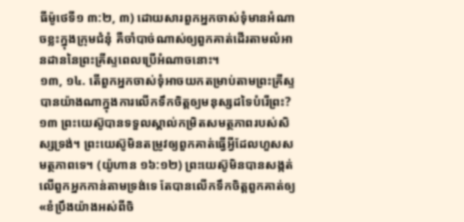ធីម៉ូថេទី១ ៣:២, ៣) ដោយសារពួកអ្នកចាស់ទុំមានអំណាចខ្លះក្នុងក្រុមជំនុំ គឺចាំបាច់ណាស់ឲ្យពួកគាត់ដើរតាមលំអានដាននៃព្រះគ្រីស្ទពេលប្រើអំណាចនោះ។
១៣, ១៤. តើពួកអ្នកចាស់ទុំអាចយកតម្រាប់តាមព្រះគ្រីស្ទបានយ៉ាងណាក្នុងការលើកទឹកចិត្តឲ្យមនុស្សដទៃបំរើព្រះ?
១៣ ព្រះយេស៊ូបានទទួលស្គាល់កម្រិតសមត្ថភាពរបស់សិស្សទ្រង់។ ព្រះយេស៊ូមិនតម្រូវឲ្យពួកគាត់ធ្វើអ្វីដែលហួសសមត្ថភាពទេ។ (យ៉ូហាន ១៦:១២) ព្រះយេស៊ូមិនបានសង្កត់លើពួកអ្នកកាន់តាមទ្រង់ទេ តែបានលើកទឹកចិត្តពួកគាត់ឲ្យ«ខំប្រឹងយ៉ាងអស់ពីចិ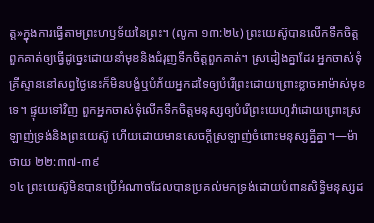ត្ត»ក្នុងការធ្វើតាមព្រះហឫទ័យនៃព្រះ។ (លូកា ១៣:២៤) ព្រះយេស៊ូបានលើកទឹកចិត្តពួកគាត់ឲ្យធ្វើដូច្នេះដោយនាំមុខនិងជំរុញទឹកចិត្តពួកគាត់។ ស្រដៀងគ្នាដែរ អ្នកចាស់ទុំគ្រីស្ទាននៅសព្វថ្ងៃនេះក៏មិនបង្ខំឬបំភ័យអ្នកដទៃឲ្យបំរើព្រះដោយព្រោះខ្លាចអាម៉ាស់មុខទេ។ ផ្ទុយទៅវិញ ពួកអ្នកចាស់ទុំលើកទឹកចិត្តមនុស្សឲ្យបំរើព្រះយេហូវ៉ាដោយព្រោះស្រឡាញ់ទ្រង់និងព្រះយេស៊ូ ហើយដោយមានសេចក្ដីស្រឡាញ់ចំពោះមនុស្សគ្នីគ្នា។—ម៉ាថាយ ២២:៣៧-៣៩
១៤ ព្រះយេស៊ូមិនបានប្រើអំណាចដែលបានប្រគល់មកទ្រង់ដោយបំពានសិទ្ធិមនុស្សដ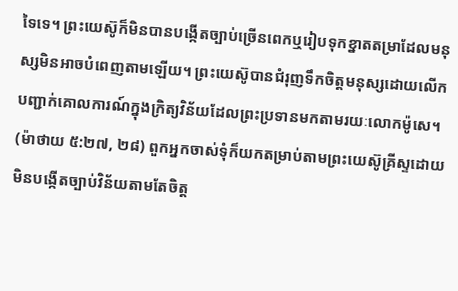ទៃទេ។ ព្រះយេស៊ូក៏មិនបានបង្កើតច្បាប់ច្រើនពេកឬរៀបទុកខ្នាតតម្រាដែលមនុស្សមិនអាចបំពេញតាមឡើយ។ ព្រះយេស៊ូបានជំរុញទឹកចិត្តមនុស្សដោយលើកបញ្ជាក់គោលការណ៍ក្នុងក្រិត្យវិន័យដែលព្រះប្រទានមកតាមរយៈលោកម៉ូសេ។ (ម៉ាថាយ ៥:២៧, ២៨) ពួកអ្នកចាស់ទុំក៏យកតម្រាប់តាមព្រះយេស៊ូគ្រីស្ទដោយមិនបង្កើតច្បាប់វិន័យតាមតែចិត្ត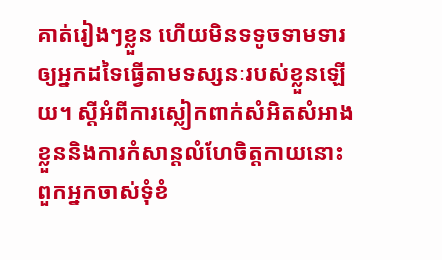គាត់រៀងៗខ្លួន ហើយមិនទទូចទាមទារឲ្យអ្នកដទៃធ្វើតាមទស្សនៈរបស់ខ្លួនឡើយ។ ស្តីអំពីការស្លៀកពាក់សំអិតសំអាងខ្លួននិងការកំសាន្តលំហែចិត្តកាយនោះ ពួកអ្នកចាស់ទុំខំ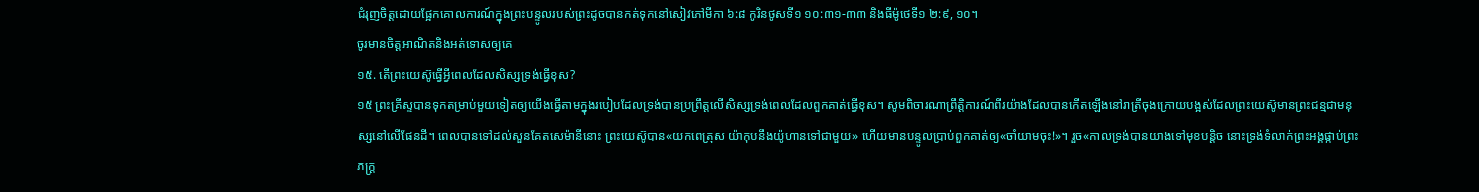ជំរុញចិត្តដោយផ្អែកគោលការណ៍ក្នុងព្រះបន្ទូលរបស់ព្រះដូចបានកត់ទុកនៅសៀវភៅមីកា ៦:៨ កូរិនថូសទី១ ១០:៣១-៣៣ និងធីម៉ូថេទី១ ២:៩, ១០។
ចូរមានចិត្តអាណិតនិងអត់ទោសឲ្យគេ
១៥. តើព្រះយេស៊ូធ្វើអ្វីពេលដែលសិស្សទ្រង់ធ្វើខុស?
១៥ ព្រះគ្រីស្ទបានទុកតម្រាប់មួយទៀតឲ្យយើងធ្វើតាមក្នុងរបៀបដែលទ្រង់បានប្រព្រឹត្តលើសិស្សទ្រង់ពេលដែលពួកគាត់ធ្វើខុស។ សូមពិចារណាព្រឹត្ដិការណ៍ពីរយ៉ាងដែលបានកើតឡើងនៅរាត្រីចុងក្រោយបង្អស់ដែលព្រះយេស៊ូមានព្រះជន្មជាមនុស្សនៅលើផែនដី។ ពេលបានទៅដល់សួនគែតសេម៉ានីនោះ ព្រះយេស៊ូបាន«យកពេត្រុស យ៉ាកុបនឹងយ៉ូហានទៅជាមួយ» ហើយមានបន្ទូលប្រាប់ពួកគាត់ឲ្យ«ចាំយាមចុះ!»។ រួច«កាលទ្រង់បានយាងទៅមុខបន្ដិច នោះទ្រង់ទំលាក់ព្រះអង្គផ្កាប់ព្រះភក្ដ្រ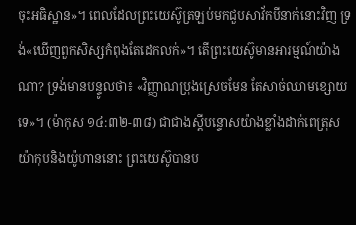ចុះអធិស្ឋាន»។ ពេលដែលព្រះយេស៊ូត្រឡប់មកជួបសាវ័កបីនាក់នោះវិញ ទ្រង់«ឃើញពួកសិស្សកំពុងតែដេកលក់»។ តើព្រះយេស៊ូមានអារម្មណ៍យ៉ាងណា? ទ្រង់មានបន្ទូលថា៖ «វិញ្ញាណប្រុងស្រេចមែន តែសាច់ឈាមខ្សោយទេ»។ (ម៉ាកុស ១៤:៣២-៣៨) ជាជាងស្តីបន្ទោសយ៉ាងខ្លាំងដាក់ពេត្រុស យ៉ាកុបនិងយ៉ូហាននោះ ព្រះយេស៊ូបានប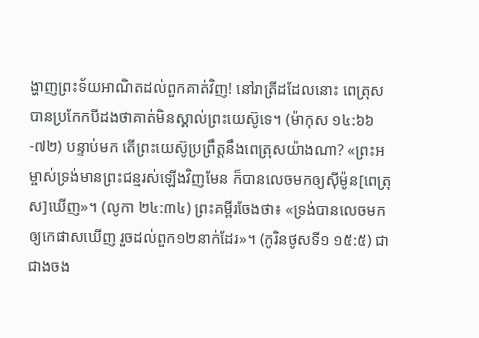ង្ហាញព្រះទ័យអាណិតដល់ពួកគាត់វិញ! នៅរាត្រីដដែលនោះ ពេត្រុសបានប្រកែកបីដងថាគាត់មិនស្គាល់ព្រះយេស៊ូទេ។ (ម៉ាកុស ១៤:៦៦-៧២) បន្ទាប់មក តើព្រះយេស៊ូប្រព្រឹត្តនឹងពេត្រុសយ៉ាងណា? «ព្រះអម្ចាស់ទ្រង់មានព្រះជន្មរស់ឡើងវិញមែន ក៏បានលេចមកឲ្យស៊ីម៉ូន[ពេត្រុស]ឃើញ»។ (លូកា ២៤:៣៤) ព្រះគម្ពីរចែងថា៖ «ទ្រង់បានលេចមកឲ្យកេផាសឃើញ រួចដល់ពួក១២នាក់ដែរ»។ (កូរិនថូសទី១ ១៥:៥) ជាជាងចង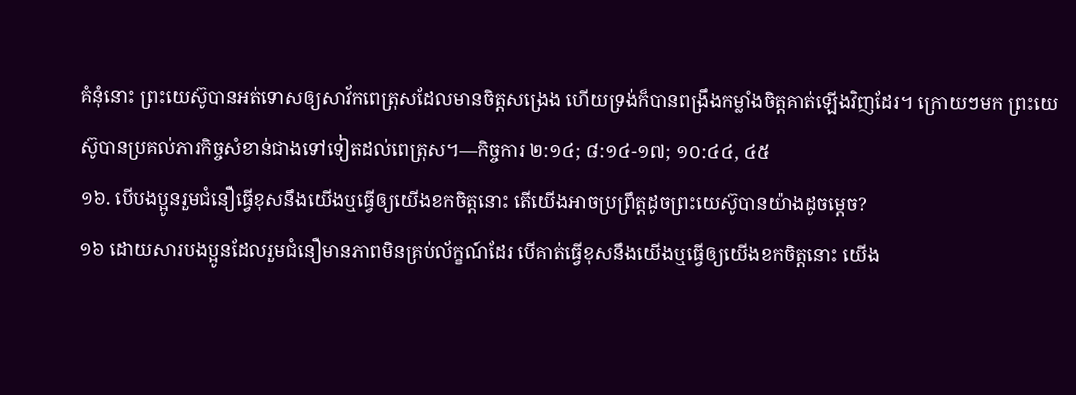គំនុំនោះ ព្រះយេស៊ូបានអត់ទោសឲ្យសាវ័កពេត្រុសដែលមានចិត្តសង្រេង ហើយទ្រង់ក៏បានពង្រឹងកម្លាំងចិត្តគាត់ឡើងវិញដែរ។ ក្រោយៗមក ព្រះយេស៊ូបានប្រគល់ភារកិច្ចសំខាន់ជាងទៅទៀតដល់ពេត្រុស។—កិច្ចការ ២:១៤; ៨:១៤-១៧; ១០:៤៤, ៤៥
១៦. បើបងប្អូនរួមជំនឿធ្វើខុសនឹងយើងឬធ្វើឲ្យយើងខកចិត្តនោះ តើយើងអាចប្រព្រឹត្តដូចព្រះយេស៊ូបានយ៉ាងដូចម្ដេច?
១៦ ដោយសារបងប្អូនដែលរួមជំនឿមានភាពមិនគ្រប់ល័ក្ខណ៍ដែរ បើគាត់ធ្វើខុសនឹងយើងឬធ្វើឲ្យយើងខកចិត្តនោះ យើង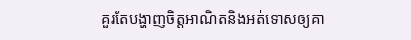គួរតែបង្ហាញចិត្តអាណិតនិងអត់ទោសឲ្យគា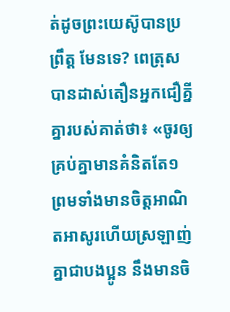ត់ដូចព្រះយេស៊ូបានប្រព្រឹត្ត មែនទេ? ពេត្រុសបានដាស់តឿនអ្នកជឿគ្នីគ្នារបស់គាត់ថា៖ «ចូរឲ្យគ្រប់គ្នាមានគំនិតតែ១ ព្រមទាំងមានចិត្តអាណិតអាសូរហើយស្រឡាញ់គ្នាជាបងប្អូន នឹងមានចិ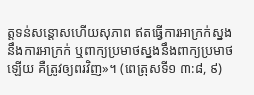ត្តទន់សន្ដោសហើយសុភាព ឥតធ្វើការអាក្រក់ស្នងនឹងការអាក្រក់ ឬពាក្យប្រមាថស្នងនឹងពាក្យប្រមាថឡើយ គឺត្រូវឲ្យពរវិញ»។ (ពេត្រុសទី១ ៣:៨, ៩)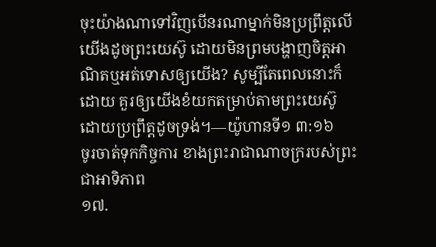ចុះយ៉ាងណាទៅវិញបើនរណាម្នាក់មិនប្រព្រឹត្តលើយើងដូចព្រះយេស៊ូ ដោយមិនព្រមបង្ហាញចិត្តអាណិតឬអត់ទោសឲ្យយើង? សូម្បីតែពេលនោះក៏ដោយ គួរឲ្យយើងខំយកតម្រាប់តាមព្រះយេស៊ូដោយប្រព្រឹត្តដូចទ្រង់។—យ៉ូហានទី១ ៣:១៦
ចូរចាត់ទុកកិច្ចការ ខាងព្រះរាជាណាចក្ររបស់ព្រះជាអាទិភាព
១៧.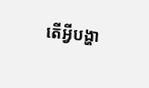តើអ្វីបង្ហា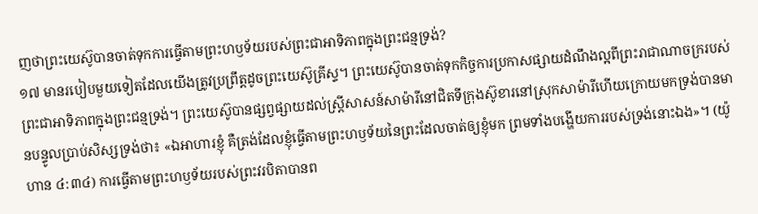ញថាព្រះយេស៊ូបានចាត់ទុកការធ្វើតាមព្រះហឫទ័យរបស់ព្រះជាអាទិភាពក្នុងព្រះជន្មទ្រង់?
១៧ មានរបៀបមួយទៀតដែលយើងត្រូវប្រព្រឹត្តដូចព្រះយេស៊ូគ្រីស្ទ។ ព្រះយេស៊ូបានចាត់ទុកកិច្ចការប្រកាសផ្សាយដំណឹងល្អពីព្រះរាជាណាចក្ររបស់ព្រះជាអាទិភាពក្នុងព្រះជន្មទ្រង់។ ព្រះយេស៊ូបានផ្សព្វផ្សាយដល់ស្ត្រីសាសន៍សាម៉ារីនៅជិតទីក្រុងស៊ូខារនៅស្រុកសាម៉ារីហើយក្រោយមកទ្រង់បានមានបន្ទូលប្រាប់សិស្សទ្រង់ថា៖ «ឯអាហារខ្ញុំ គឺត្រង់ដែលខ្ញុំធ្វើតាមព្រះហឫទ័យនៃព្រះដែលចាត់ឲ្យខ្ញុំមក ព្រមទាំងបង្ហើយការរបស់ទ្រង់នោះឯង»។ (យ៉ូហាន ៤:៣៤) ការធ្វើតាមព្រះហឫទ័យរបស់ព្រះវរបិតាបានព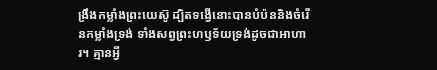ង្រឹងកម្លាំងព្រះយេស៊ូ ដ្បិតទង្វើនោះបានបំប៉ននិងចំរើនកម្លាំងទ្រង់ ទាំងសព្វព្រះហឫទ័យទ្រង់ដូចជាអាហារ។ គ្មានអ្វី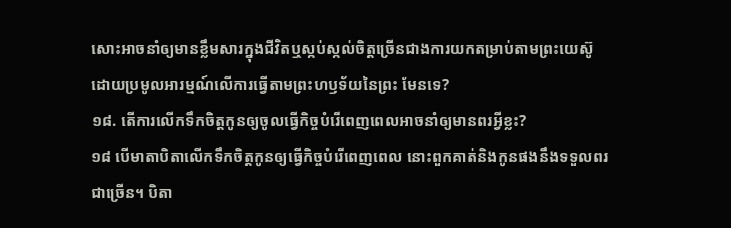សោះអាចនាំឲ្យមានខ្លឹមសារក្នុងជីវិតឬស្កប់ស្កល់ចិត្តច្រើនជាងការយកតម្រាប់តាមព្រះយេស៊ូដោយប្រមូលអារម្មណ៍លើការធ្វើតាមព្រះហឫទ័យនៃព្រះ មែនទេ?
១៨. តើការលើកទឹកចិត្តកូនឲ្យចូលធ្វើកិច្ចបំរើពេញពេលអាចនាំឲ្យមានពរអ្វីខ្លះ?
១៨ បើមាតាបិតាលើកទឹកចិត្តកូនឲ្យធ្វើកិច្ចបំរើពេញពេល នោះពួកគាត់និងកូនផងនឹងទទួលពរជាច្រើន។ បិតា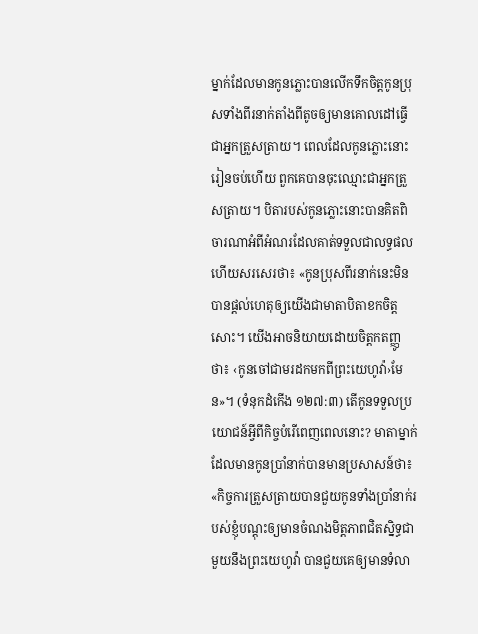ម្នាក់ដែលមានកូនភ្លោះបានលើកទឹកចិត្តកូនប្រុសទាំងពីរនាក់តាំងពីតូចឲ្យមានគោលដៅធ្វើជាអ្នកត្រួសត្រាយ។ ពេលដែលកូនភ្លោះនោះរៀនចប់ហើយ ពួកគេបានចុះឈ្មោះជាអ្នកត្រួសត្រាយ។ បិតារបស់កូនភ្លោះនោះបានគិតពិចារណាអំពីអំណរដែលគាត់ទទួលជាលទ្ធផល ហើយសរសេរថា៖ «កូនប្រុសពីរនាក់នេះមិនបានផ្ដល់ហេតុឲ្យយើងជាមាតាបិតាខកចិត្តសោះ។ យើងអាចនិយាយដោយចិត្តកតញ្ញូថា៖ ‹កូនចៅជាមរដកមកពីព្រះយេហូវ៉ា›មែន»។ (ទំនុកដំកើង ១២៧:៣) តើកូនទទួលប្រយោជន៍អ្វីពីកិច្ចបំរើពេញពេលនោះ? មាតាម្នាក់ដែលមានកូនប្រាំនាក់បានមានប្រសាសន៍ថា៖ «កិច្ចការត្រួសត្រាយបានជួយកូនទាំងប្រាំនាក់របស់ខ្ញុំបណ្ដុះឲ្យមានចំណងមិត្តភាពជិតស្និទ្ធជាមួយនឹងព្រះយេហូវ៉ា បានជួយគេឲ្យមានទំលា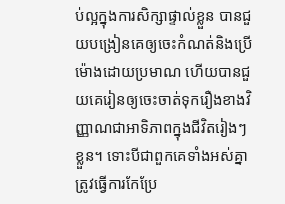ប់ល្អក្នុងការសិក្សាផ្ទាល់ខ្លួន បានជួយបង្រៀនគេឲ្យចេះកំណត់និងប្រើម៉ោងដោយប្រមាណ ហើយបានជួយគេរៀនឲ្យចេះចាត់ទុករឿងខាងវិញ្ញាណជាអាទិភាពក្នុងជីវិតរៀងៗខ្លួន។ ទោះបីជាពួកគេទាំងអស់គ្នាត្រូវធ្វើការកែប្រែ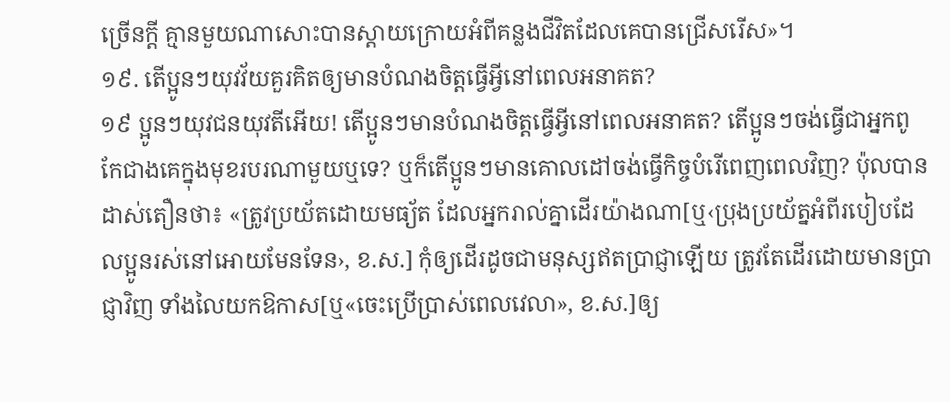ច្រើនក្ដី គ្មានមួយណាសោះបានស្ដាយក្រោយអំពីគន្លងជីវិតដែលគេបានជ្រើសរើស»។
១៩. តើប្អូនៗយុវវ័យគួរគិតឲ្យមានបំណងចិត្តធ្វើអ្វីនៅពេលអនាគត?
១៩ ប្អូនៗយុវជនយុវតីអើយ! តើប្អូនៗមានបំណងចិត្តធ្វើអ្វីនៅពេលអនាគត? តើប្អូនៗចង់ធ្វើជាអ្នកពូកែជាងគេក្នុងមុខរបរណាមួយឬទេ? ឬក៏តើប្អូនៗមានគោលដៅចង់ធ្វើកិច្ចបំរើពេញពេលវិញ? ប៉ុលបានដាស់តឿនថា៖ «ត្រូវប្រយ័តដោយមធ្យ័ត ដែលអ្នករាល់គ្នាដើរយ៉ាងណា[ឬ‹ប្រុងប្រយ័ត្នអំពីរបៀបដែលប្អូនរស់នៅអោយមែនទែន›, ខ.ស.] កុំឲ្យដើរដូចជាមនុស្សឥតប្រាជ្ញាឡើយ ត្រូវតែដើរដោយមានប្រាជ្ញាវិញ ទាំងលៃយកឱកាស[ឬ«ចេះប្រើប្រាស់ពេលវេលា», ខ.ស.]ឲ្យ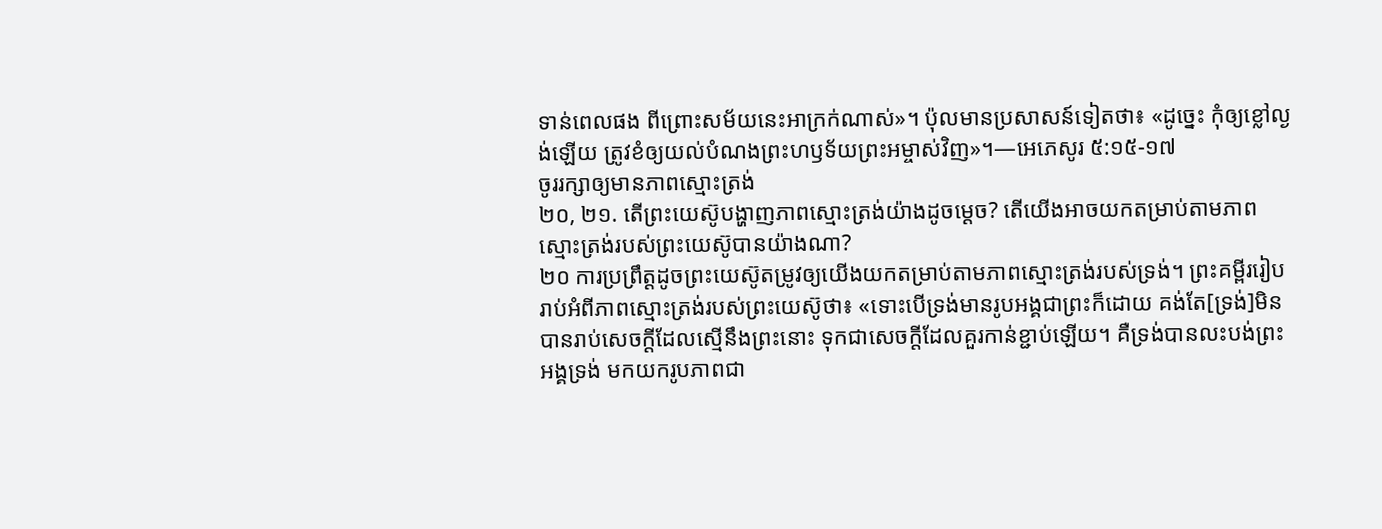ទាន់ពេលផង ពីព្រោះសម័យនេះអាក្រក់ណាស់»។ ប៉ុលមានប្រសាសន៍ទៀតថា៖ «ដូច្នេះ កុំឲ្យខ្លៅល្ងង់ឡើយ ត្រូវខំឲ្យយល់បំណងព្រះហឫទ័យព្រះអម្ចាស់វិញ»។—អេភេសូរ ៥:១៥-១៧
ចូររក្សាឲ្យមានភាពស្មោះត្រង់
២០, ២១. តើព្រះយេស៊ូបង្ហាញភាពស្មោះត្រង់យ៉ាងដូចម្ដេច? តើយើងអាចយកតម្រាប់តាមភាពស្មោះត្រង់របស់ព្រះយេស៊ូបានយ៉ាងណា?
២០ ការប្រព្រឹត្តដូចព្រះយេស៊ូតម្រូវឲ្យយើងយកតម្រាប់តាមភាពស្មោះត្រង់របស់ទ្រង់។ ព្រះគម្ពីររៀបរាប់អំពីភាពស្មោះត្រង់របស់ព្រះយេស៊ូថា៖ «ទោះបើទ្រង់មានរូបអង្គជាព្រះក៏ដោយ គង់តែ[ទ្រង់]មិនបានរាប់សេចក្ដីដែលស្មើនឹងព្រះនោះ ទុកជាសេចក្ដីដែលគួរកាន់ខ្ជាប់ឡើយ។ គឺទ្រង់បានលះបង់ព្រះអង្គទ្រង់ មកយករូបភាពជា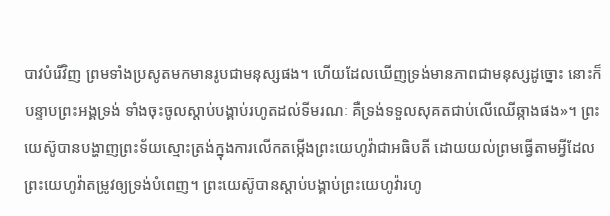បាវបំរើវិញ ព្រមទាំងប្រសូតមកមានរូបជាមនុស្សផង។ ហើយដែលឃើញទ្រង់មានភាពជាមនុស្សដូច្នោះ នោះក៏បន្ទាបព្រះអង្គទ្រង់ ទាំងចុះចូលស្ដាប់បង្គាប់រហូតដល់ទីមរណៈ គឺទ្រង់ទទួលសុគតជាប់លើឈើឆ្កាងផង»។ ព្រះយេស៊ូបានបង្ហាញព្រះទ័យស្មោះត្រង់ក្នុងការលើកតម្កើងព្រះយេហូវ៉ាជាអធិបតី ដោយយល់ព្រមធ្វើតាមអ្វីដែលព្រះយេហូវ៉ាតម្រូវឲ្យទ្រង់បំពេញ។ ព្រះយេស៊ូបានស្ដាប់បង្គាប់ព្រះយេហូវ៉ារហូ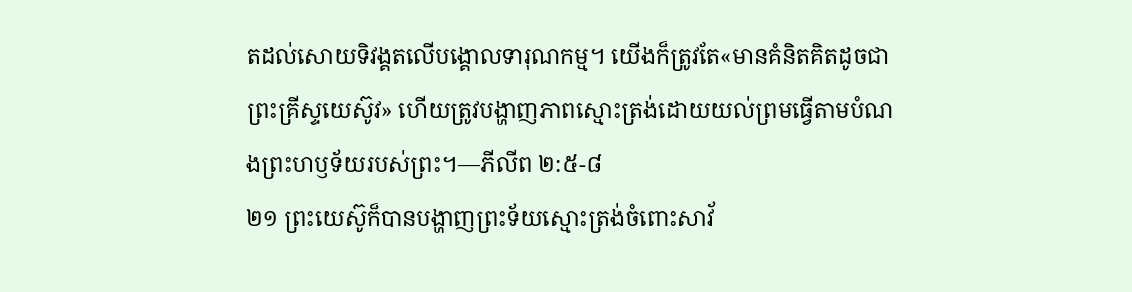តដល់សោយទិវង្គតលើបង្គោលទារុណកម្ម។ យើងក៏ត្រូវតែ«មានគំនិតគិតដូចជាព្រះគ្រីស្ទយេស៊ូវ» ហើយត្រូវបង្ហាញភាពស្មោះត្រង់ដោយយល់ព្រមធ្វើតាមបំណងព្រះហឫទ័យរបស់ព្រះ។—ភីលីព ២:៥-៨
២១ ព្រះយេស៊ូក៏បានបង្ហាញព្រះទ័យស្មោះត្រង់ចំពោះសាវ័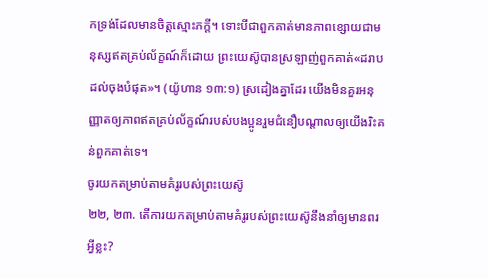កទ្រង់ដែលមានចិត្តស្មោះភក្ដី។ ទោះបីជាពួកគាត់មានភាពខ្សោយជាមនុស្សឥតគ្រប់ល័ក្ខណ៍ក៏ដោយ ព្រះយេស៊ូបានស្រឡាញ់ពួកគាត់«ដរាបដល់ចុងបំផុត»។ (យ៉ូហាន ១៣:១) ស្រដៀងគ្នាដែរ យើងមិនគួរអនុញ្ញាតឲ្យភាពឥតគ្រប់ល័ក្ខណ៍របស់បងប្អូនរួមជំនឿបណ្ដាលឲ្យយើងរិះគន់ពួកគាត់ទេ។
ចូរយកតម្រាប់តាមគំរូរបស់ព្រះយេស៊ូ
២២, ២៣. តើការយកតម្រាប់តាមគំរូរបស់ព្រះយេស៊ូនឹងនាំឲ្យមានពរអ្វីខ្លះ?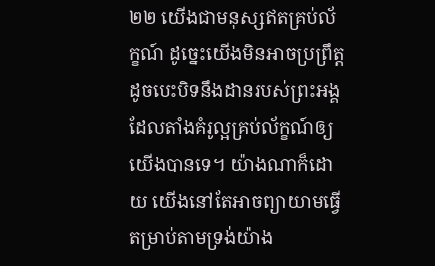២២ យើងជាមនុស្សឥតគ្រប់ល័ក្ខណ៍ ដូច្នេះយើងមិនអាចប្រព្រឹត្តដូចបេះបិទនឹងដានរបស់ព្រះអង្គដែលតាំងគំរូល្អគ្រប់ល័ក្ខណ៍ឲ្យយើងបានទេ។ យ៉ាងណាក៏ដោយ យើងនៅតែអាចព្យាយាមធ្វើតម្រាប់តាមទ្រង់យ៉ាង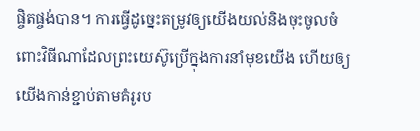ផ្ចិតផ្ចង់បាន។ ការធ្វើដូច្នេះតម្រូវឲ្យយើងយល់និងចុះចូលចំពោះវិធីណាដែលព្រះយេស៊ូប្រើក្នុងការនាំមុខយើង ហើយឲ្យយើងកាន់ខ្ជាប់តាមគំរូរប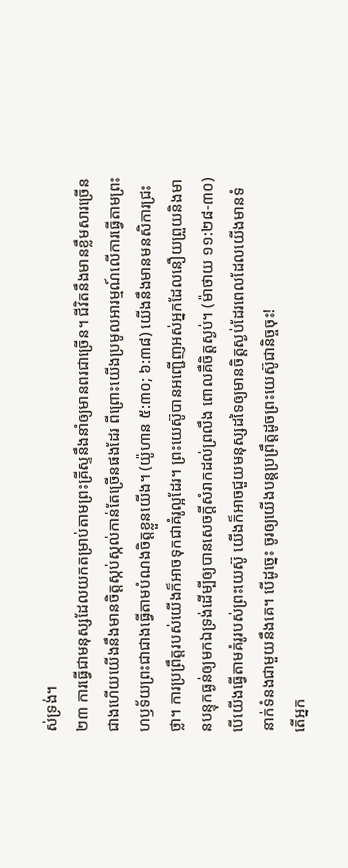ស់ទ្រង់។
២៣ ការធ្វើជាមនុស្សដែលយកតម្រាប់តាមព្រះគ្រីស្ទនឹងនាំឲ្យមានពរជាច្រើន។ ជីវិតនឹងមានខ្លឹមសារច្រើនជាងហើយយើងនឹងមានចិត្តស្កប់ស្កល់កាន់តែច្រើនផងដែរ ពីព្រោះយើងប្រមូលអារម្មណ៍លើការធ្វើតាមព្រះហឫទ័យព្រះជាជាងធ្វើតាមបំណងចិត្តខ្លួនយើង។ (យ៉ូហាន ៥:៣០; ៦:៣៨) យើងនឹងមានមនសិការជ្រះថ្លា។ ការប្រព្រឹត្តរបស់យើងក៏អាចទុកជាគំរូល្អដែរ។ ព្រះយេស៊ូបានអញ្ជើញអស់អ្នកដែលនឿយព្រួយនិងមានបន្ទុកធ្ងន់ឲ្យមកឯទ្រង់ដើម្បីឲ្យបានសេចក្ដីសំរាកដល់ព្រលឹង ពោលគឺចិត្តស្ងប់។ (ម៉ាថាយ ១១:២៨-៣០) បើយើងធ្វើតាមគំរូរបស់ព្រះយេស៊ូ យើងក៏អាចជួយមនុស្សដទៃឲ្យមានចិត្តស្ងប់ដែរពេលដែលយើងមានទំនាក់ទំនងជាមួយនឹងគេ។ បើដូច្នេះ ចូរឲ្យយើងបន្តប្រព្រឹត្តដូចព្រះយេស៊ូជានិច្ចចុះ!
តើអ្នក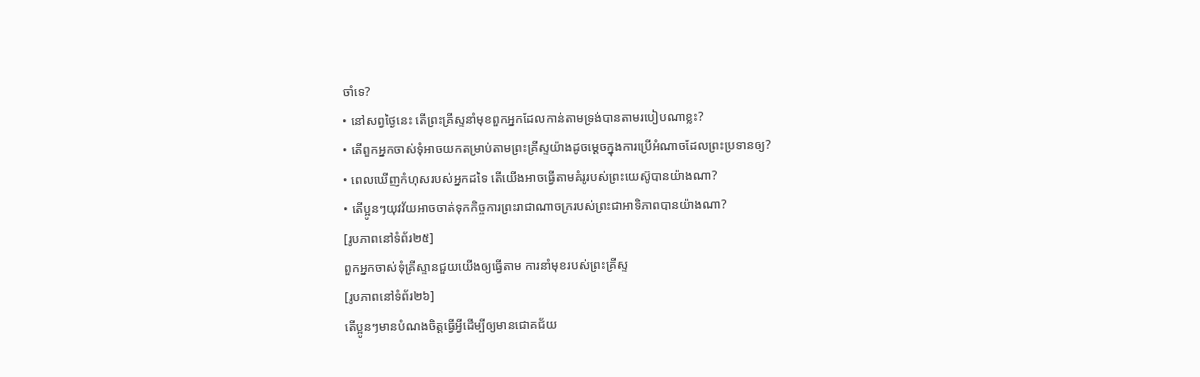ចាំទេ?
• នៅសព្វថ្ងៃនេះ តើព្រះគ្រីស្ទនាំមុខពួកអ្នកដែលកាន់តាមទ្រង់បានតាមរបៀបណាខ្លះ?
• តើពួកអ្នកចាស់ទុំអាចយកតម្រាប់តាមព្រះគ្រីស្ទយ៉ាងដូចម្ដេចក្នុងការប្រើអំណាចដែលព្រះប្រទានឲ្យ?
• ពេលឃើញកំហុសរបស់អ្នកដទៃ តើយើងអាចធ្វើតាមគំរូរបស់ព្រះយេស៊ូបានយ៉ាងណា?
• តើប្អូនៗយុវវ័យអាចចាត់ទុកកិច្ចការព្រះរាជាណាចក្ររបស់ព្រះជាអាទិភាពបានយ៉ាងណា?
[រូបភាពនៅទំព័រ២៥]
ពួកអ្នកចាស់ទុំគ្រីស្ទានជួយយើងឲ្យធ្វើតាម ការនាំមុខរបស់ព្រះគ្រីស្ទ
[រូបភាពនៅទំព័រ២៦]
តើប្អូនៗមានបំណងចិត្តធ្វើអ្វីដើម្បីឲ្យមានជោគជ័យ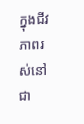ក្នុងជីវភាពរស់នៅជា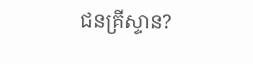ជនគ្រីស្ទាន?